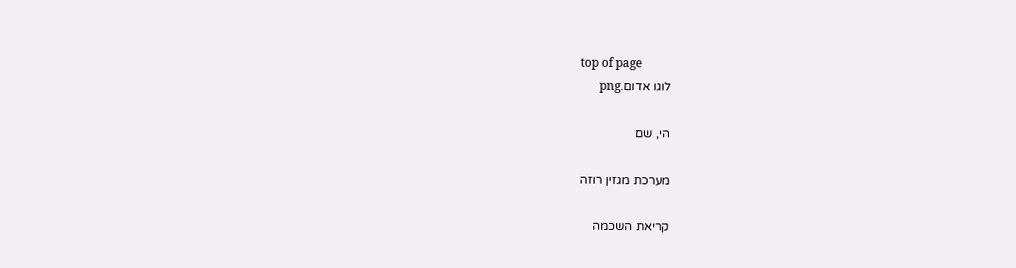top of page
לוגו אדום.png

הי, שם

מערכת מגזין רוזה

קריאת השכמה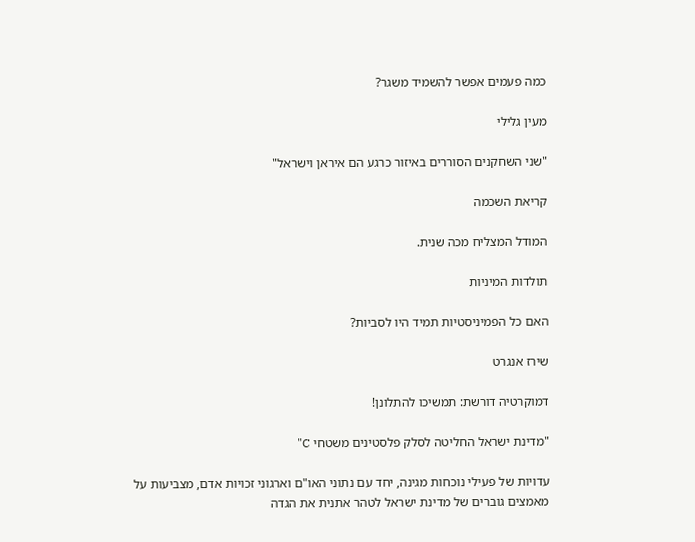כמה פעמים אפשר להשמיד משגר?

מעין גלילי

"שני השחקנים הסוררים באיזור כרגע הם איראן וישראל"

קריאת השכמה

המודל המצליח מכה שנית.

תולדות המיניות

האם כל הפמיניסטיות תמיד היו לסביות?

שירז אנגרט

דמוקרטיה דורשת: תמשיכו להתלונן!

"מדינת ישראל החליטה לסלק פלסטינים משטחי C"

עדויות של פעילי נוכחות מגינה, יחד עם נתוני האו"ם וארגוני זכויות אדם, מצביעות על מאמצים גוברים של מדינת ישראל לטהר אתנית את הגדה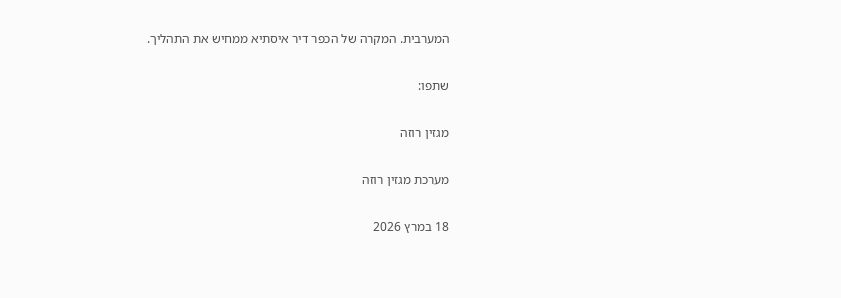המערבית. המקרה של הכפר דיר איסתיא ממחיש את התהליך.

שתפו:

מגזין רוזה

מערכת מגזין רוזה

18 במרץ 2026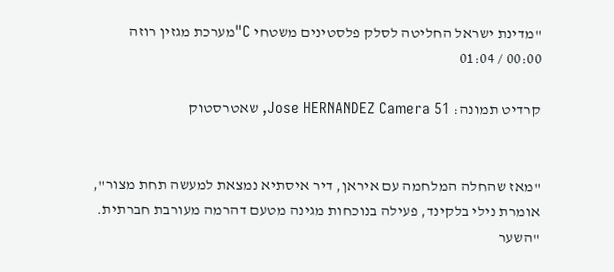"מדינת ישראל החליטה לסלק פלסטינים משטחי C"מערכת מגזין רוזה
00:00 / 01:04

קרדיט תמונה: Jose HERNANDEZ Camera 51, שאטרסטוק


"מאז שהחלה המלחמה עם איראן, דיר איסתיא נמצאת למעשה תחת מצור", אומרת נילי בלקינד, פעילה בנוכחות מגינה מטעם דהרמה מעורבת חברתית. "השער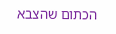הכתום שהצבא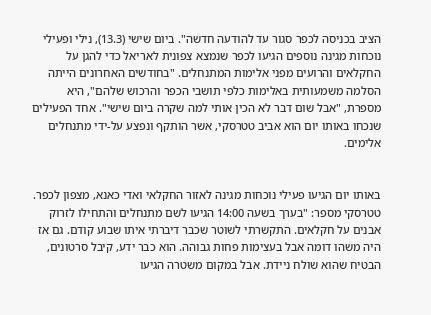הציב בכניסה לכפר סגור עד להודעה חדשה". ביום שישי (13.3), נילי ופעילי נוכחות מגינה נוספים הגיעו לכפר שנמצא צפונית לאריאל כדי להגן על החקלאים והרועים מפני אלימות המתנחלים. "בחודשים האחרונים הייתה הסלמה משמעותית באלימות כלפי תושבי הכפר והרכוש שלהם", היא מספרת, "אבל שום דבר לא הכין אותי למה שקרה ביום שישי". אחד הפעילים שנכחו באותו יום הוא אביב טטרסקי, אשר הותקף ונפצע על-ידי מתנחלים אלימים.


באותו יום הגיעו פעילי נוכחות מגינה לאזור החקלאי ואדי כאנא, מצפון לכפר. טטרסקי מספר: "בערך בשעה 14:00 הגיעו לשם מתנחלים והתחילו לזרוק אבנים על חקלאים. התקשרתי לשוטר שכבר דיברתי איתו שבוע קודם. גם אז היה משהו דומה אבל בעצימות פחות גבוהה. הוא כבר ידע, קיבל סרטונים, הבטיח שהוא שולח ניידת. אבל במקום משטרה הגיעו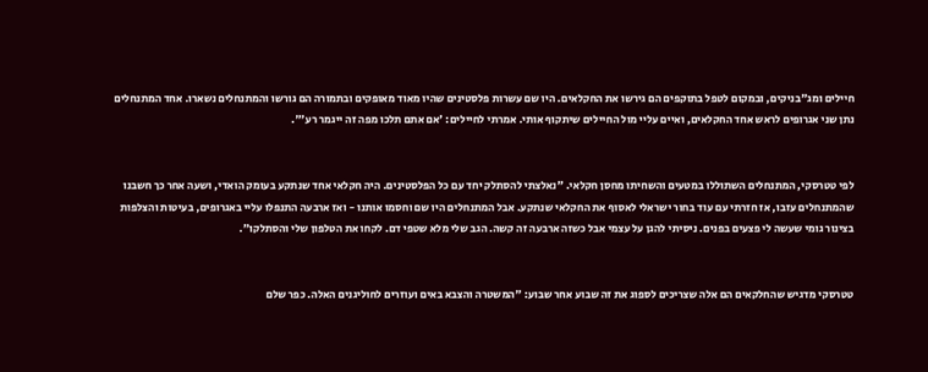חיילים ומג"בניקים, ובמקום לטפל בתוקפים הם גירשו את החקלאים. היו שם עשרות פלסטינים שהיו מאוד מאופקים ובתמורה הם גורשו והמתנחלים נשארו. אחד המתנחלים נתן שני אגרופים לראש אחד החקלאים, ואיים עליי מול החיילים שיתקוף אותי. אמרתי לחיילים: 'אם אתם תלכו מפה זה ייגמר רע'".


לפי טטרסקי, המתנחלים השתוללו במטעים והשחיתו מחסן חקלאי. "נאלצתי להסתלק יחד עם כל הפלסטינים. היה חקלאי אחד שנתקע בעומק הואדי, ושעה אחר כך חשבנו שהמתנחלים עזבו, אז חזרתי עם עוד בחור ישראלי לאסוף את החקלאי שנתקע. אבל המתנחלים היו שם וחסמו אותנו - ואז ארבעה התנפלו עליי באגרופים, בעיטות והצלפות בצינור גומי שעשה לי פצעים בפנים. ניסיתי להגן על עצמי אבל כשזה ארבעה זה קשה. הגב שלי מלא שטפי דם. לקחו את הטלפון שלי והסתלקו".


טטרסקי מדגיש שהחלקאים הם אלה שצריכים לספוג את זה שבוע אחר שבוע: "המשטרה והצבא באים ועוזרים לחוליגנים האלה. כפר שלם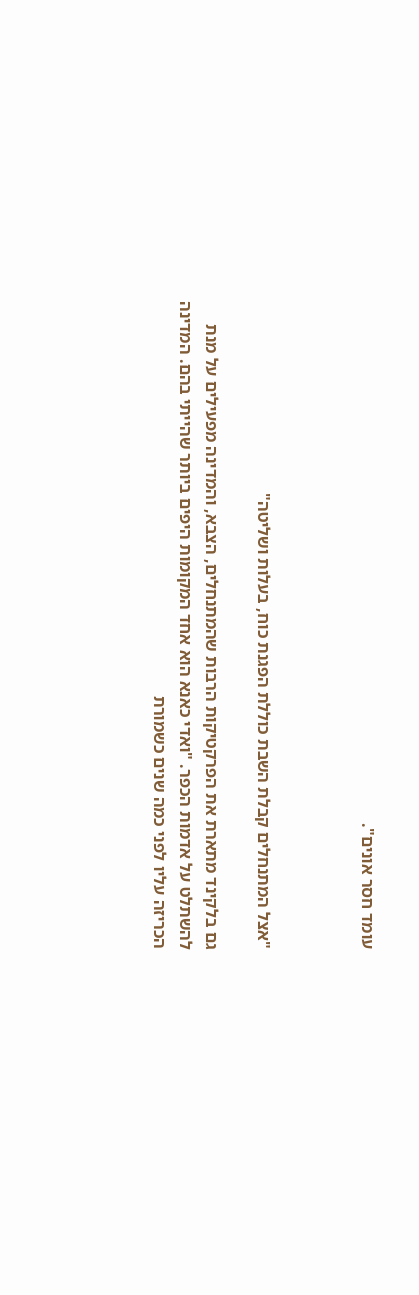עומד חסר אונים".



"אצל המתנחלים קבלת השבת כוללת הפגנת כוח, בעלות ושליטה"

גם בלקינד מתארת את הפרקטיקות הרבות שהמתנחלים, הצבא, והמדינה מפעילים על מנת להשתלט על אדמות הכפר. "ואדי כאנא הוא אחד המקומות היפים ביותר שהייתי בהם. המדינה הכריזה עליו לפני כמה שנים כשמורת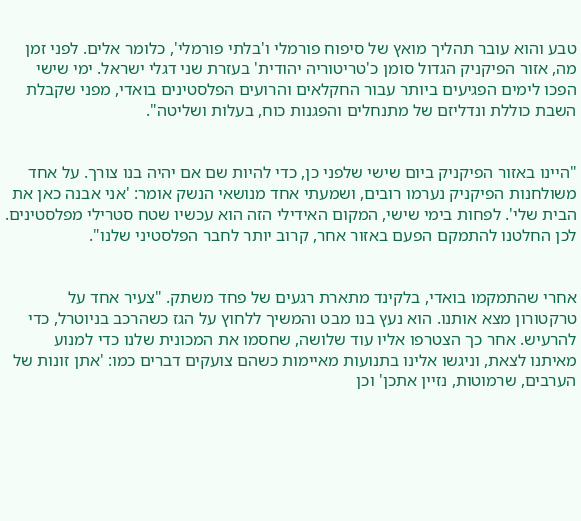טבע והוא עובר תהליך מואץ של סיפוח פורמלי ו'בלתי פורמלי', כלומר אלים. לפני זמן מה, אזור הפיקניק הגדול סומן כ'טריטוריה יהודית' בעזרת שני דגלי ישראל. ימי שישי הפכו לימים הפגיעים ביותר עבור החקלאים והרועים הפלסטינים בואדי, מפני שקבלת השבת כוללת ונדליזם של מתנחלים והפגנות כוח, בעלות ושליטה".


"היינו באזור הפיקניק ביום שישי שלפני כן, כדי להיות שם אם יהיה בנו צורך. על אחד משולחנות הפיקניק נערמו רובים, ושמעתי אחד מנושאי הנשק אומר: 'אני אבנה כאן את הבית שלי'. לפחות בימי שישי, המקום האידילי הזה הוא עכשיו שטח סטרילי מפלסטינים. לכן החלטנו להתמקם הפעם באזור אחר, קרוב יותר לחבר הפלסטיני שלנו".


אחרי שהתמקמו בואדי, בלקינד מתארת רגעים של פחד משתק. "צעיר אחד על טרקטורון מצא אותנו. הוא נעץ בנו מבט והמשיך ללחוץ על הגז כשהרכב בניוטרל, כדי להרעיש. אחר כך הצטרפו אליו עוד שלושה, שחסמו את המכונית שלנו כדי למנוע מאיתנו לצאת, וניגשו אלינו בתנועות מאיימות כשהם צועקים דברים כמו: 'אתן זונות של הערבים, שרמוטות, נזיין אתכן' וכן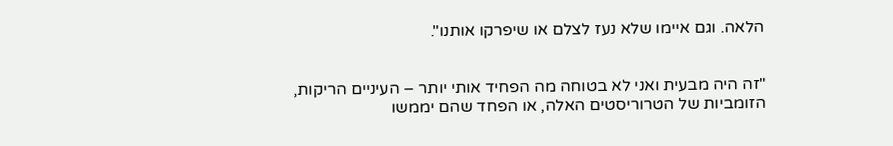הלאה. וגם איימו שלא נעז לצלם או שיפרקו אותנו".


"זה היה מבעית ואני לא בטוחה מה הפחיד אותי יותר – העיניים הריקות, הזומביות של הטרוריסטים האלה, או הפחד שהם יממשו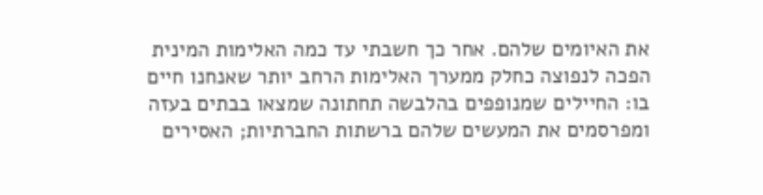את האיומים שלהם. אחר כך חשבתי עד כמה האלימות המינית הפכה לנפוצה כחלק ממערך האלימות הרחב יותר שאנחנו חיים בו: החיילים שמנופפים בהלבשה תחתונה שמצאו בבתים בעזה ומפרסמים את המעשים שלהם ברשתות החברתיות; האסירים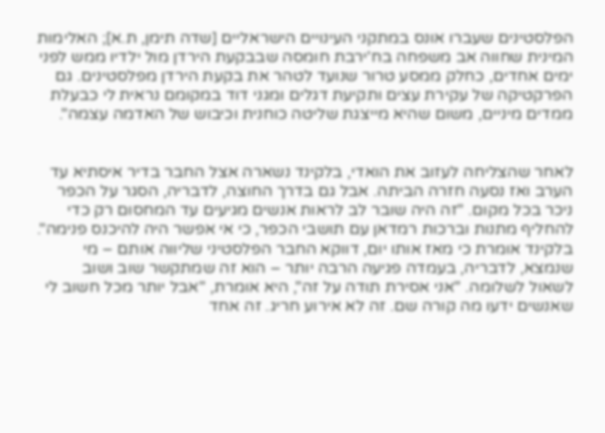הפלסטינים שעברו אונס במתקני העינויים הישראליים [שדה תימן, ת.א]; האלימות המינית שחווה אב משפחה בח'ירבת חומסה שבבקעת הירדן מול ילדיו ממש לפני ימים אחדים, כחלק ממסע טרור שנועד לטהר את בקעת הירדן מפלסטינים. גם הפרקטיקה של עקירת עצים ותקיעת דגלים ומגני דוד במקומם נראית לי כבעלת ממדים מיניים, משום שהיא מייצגת שליטה כוחנית וכיבוש של האדמה עצמה".


לאחר שהצליחה לעזוב את הואדי, בלקינד נשארה אצל החבר בדיר איסתיא עד הערב ואז נסעה חזרה הביתה. אבל גם בדרך החוצה, לדבריה, הסגר על הכפר ניכר בכל מקום. "זה היה שובר לב לראות אנשים מגיעים עד המחסום רק כדי להחליף מתנות וברכות רמדאן עם תושבי הכפר, כי אי אפשר היה להיכנס פנימה". בלקינד אומרת כי מאז אותו יום, דווקא החבר הפלסטיני שליווה אותם – מי שנמצא, לדבריה, בעמדה פגיעה הרבה יותר – הוא זה שמתקשר שוב ושוב לשאול לשלומה. "אני אסירת תודה על זה", היא אומרת, "אבל יותר מכל חשוב לי שאנשים ידעו מה קורה שם. זה לא אירוע חריג. זה אחד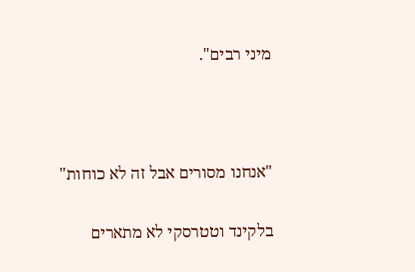מיני רבים".



"אנחנו מסורים אבל זה לא כוחות"

בלקינד וטטרסקי לא מתארים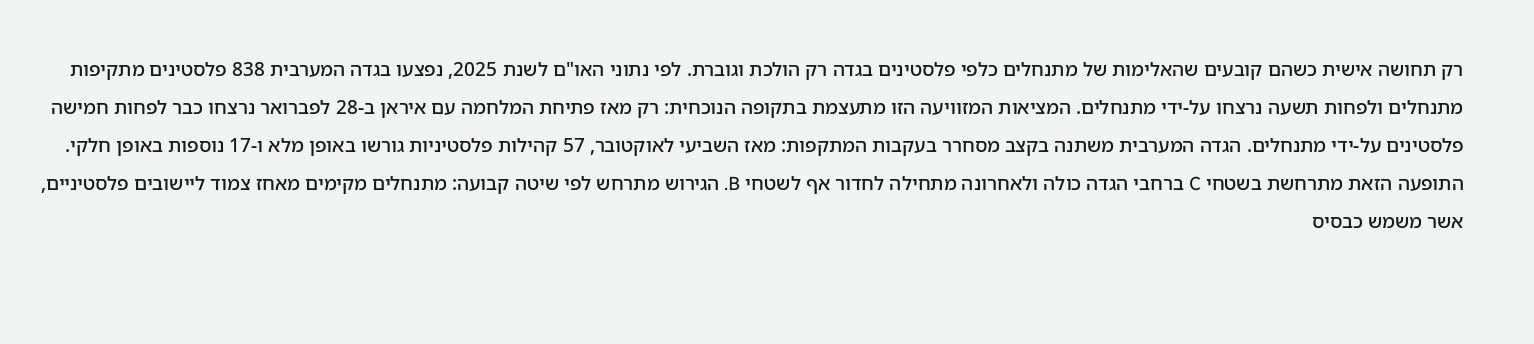רק תחושה אישית כשהם קובעים שהאלימות של מתנחלים כלפי פלסטינים בגדה רק הולכת וגוברת. לפי נתוני האו"ם לשנת 2025, נפצעו בגדה המערבית 838 פלסטינים מתקיפות מתנחלים ולפחות תשעה נרצחו על-ידי מתנחלים. המציאות המזוויעה הזו מתעצמת בתקופה הנוכחית: רק מאז פתיחת המלחמה עם איראן ב-28 לפברואר נרצחו כבר לפחות חמישה פלסטינים על-ידי מתנחלים. הגדה המערבית משתנה בקצב מסחרר בעקבות המתקפות: מאז השביעי לאוקטובר, 57 קהילות פלסטיניות גורשו באופן מלא ו-17 נוספות באופן חלקי. התופעה הזאת מתרחשת בשטחי C ברחבי הגדה כולה ולאחרונה מתחילה לחדור אף לשטחי B. הגירוש מתרחש לפי שיטה קבועה: מתנחלים מקימים מאחז צמוד ליישובים פלסטיניים, אשר משמש כבסיס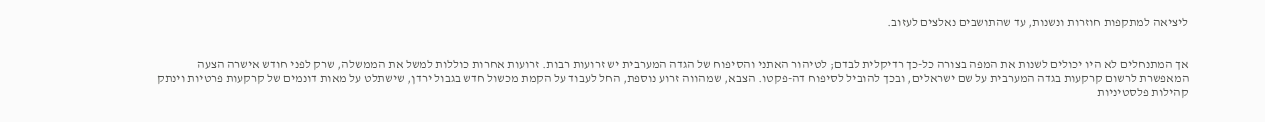ליציאה למתקפות חוזרות ונשנות, עד שהתושבים נאלצים לעזוב.


אך המתנחלים לא היו יכולים לשנות את המפה בצורה כל-כך רדיקלית לבדם; לטיהור האתני והסיפוח של הגדה המערבית יש זרועות רבות. זרועות אחרות כוללות למשל את הממשלה, שרק לפני חודש אישרה הצעה המאפשרת לרשום קרקעות בגדה המערבית על שם ישראלים, ובכך להוביל לסיפוח דה-פקטו. הצבא, שמהווה זרוע נוספת, החל לעבוד על הקמת מכשול חדש בגבול ירדן, שישתלט על מאות דונמים של קרקעות פרטיות וינתק קהילות פלסטיניות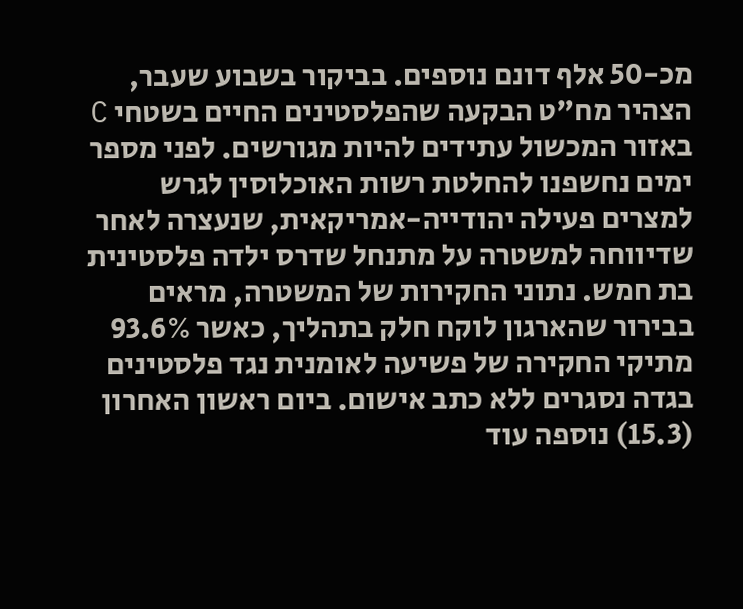מכ-50 אלף דונם נוספים. בביקור בשבוע שעבר, הצהיר מח"ט הבקעה שהפלסטינים החיים בשטחי C באזור המכשול עתידים להיות מגורשים. לפני מספר ימים נחשפנו להחלטת רשות האוכלוסין לגרש למצרים פעילה יהודייה-אמריקאית, שנעצרה לאחר שדיווחה למשטרה על מתנחל שדרס ילדה פלסטינית בת חמש. נתוני החקירות של המשטרה, מראים בבירור שהארגון לוקח חלק בתהליך, כאשר 93.6% מתיקי החקירה של פשיעה לאומנית נגד פלסטינים בגדה נסגרים ללא כתב אישום. ביום ראשון האחרון (15.3) נוספה עוד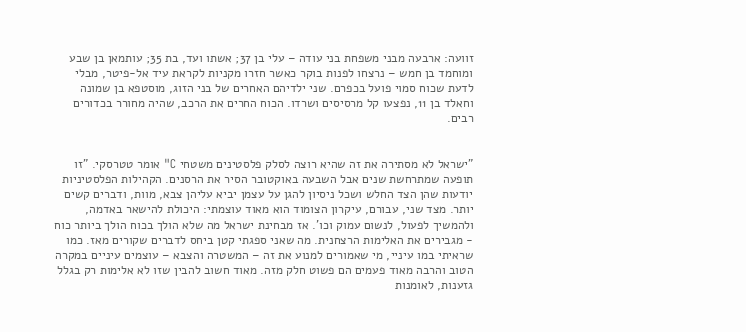זוועה: ארבעה מבני משפחת בני עודה – עלי בן 37; אשתו ועד, בת 35; עותמאן בן שבע ומוחמד בן חמש – נרצחו לפנות בוקר כאשר חזרו מקניות לקראת עיד אל-פיטר, מבלי לדעת שכוח סמוי פועל בכפרם. שני ילדיהם האחרים של בני הזוג, מוסטפא בן שמונה וחאלד בן 11, נפצעו קל מרסיסים ושרדו. הכוח החרים את הרכב, שהיה מחורר בכדורים רבים.


"ישראל לא מסתירה את זה שהיא רוצה לסלק פלסטינים משטחי C" אומר טטרסקי. "זו תופעה שמתרחשת שנים אבל השבעה באוקטובר הסיר את הרסנים. הקהילות הפלסטיניות יודעות שהן הצד החלש ושכל ניסיון להגן על עצמן יביא עליהן צבא, מוות, ודברים קשים יותר. מצד שני, עבורם, עיקרון הצומוד הוא מאוד עוצמתי: היכולת להישאר באדמה, ולהמשיך לפעול, לנשום עמוק וכו'. אז מבחינת ישראל מה שלא הולך בכוח הולך ביותר כוח - מגבירים את האלימות הרצחנית. מה שאני ספגתי קטן ביחס לדברים שקורים מאז. כמו שראיתי במו עיניי, מי שאמורים למנוע את זה – המשטרה והצבא – עוצמים עיניים במקרה הטוב והרבה מאוד פעמים הם פשוט חלק מזה. מאוד חשוב להבין שזו לא אלימות רק בגלל גזענות, לאומנות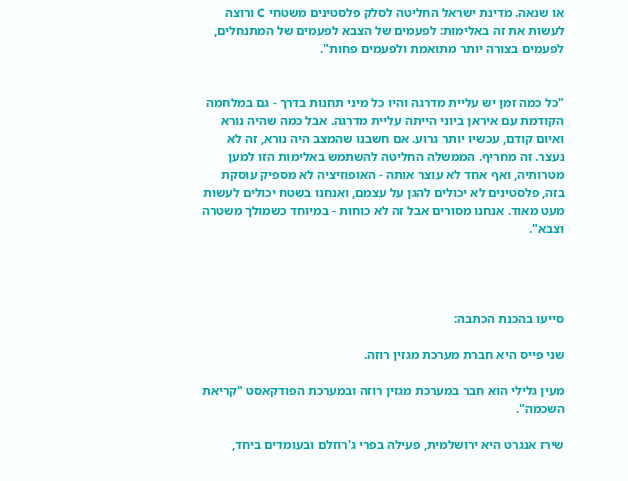או שנאה. מדינת ישראל החליטה לסלק פלסטינים משטחי C ורוצה לעשות את זה באלימות: לפעמים של הצבא לפעמים של המתנחלים, לפעמים בצורה יותר מתואמת ולפעמים פחות".


"כל כמה זמן יש עליית מדרגה והיו כל מיני תחנות בדרך - גם במלחמה הקודמת עם איראן ביוני הייתה עליית מדרגה. אבל כמה שהיה נורא ואיום קודם, עכשיו יותר גרוע. אם חשבנו שהמצב היה נורא, זה לא נעצר. זה מחריף. הממשלה החליטה להשתמש באלימות הזו למען מטרותיה, ואף אחד לא עוצר אותה - האופוזיציה לא מספיק עוסקת בזה, פלסטינים לא יכולים להגן על עצמם, ואנחנו בשטח יכולים לעשות מעט מאוד. אנחנו מסורים אבל זה לא כוחות - במיוחד כשמולך משטרה וצבא".




סייעו בהכנת הכתבה:

שני פייס היא חברת מערכת מגזין רוזה.

מעין גלילי הוא חבר במערכת מגזין רוזה ובמערכת הפודקאסט "קריאת השכמה".

שירז אנגרט היא ירושלמית, פעילה בפרי ג'רוזלם ובעומדים ביחד,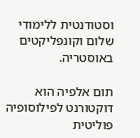וסטודנטית ללימודי שלום וקונפליקטים באוסטריה.

תום אלפיה הוא דוקטורנט לפילוסופיה פוליטית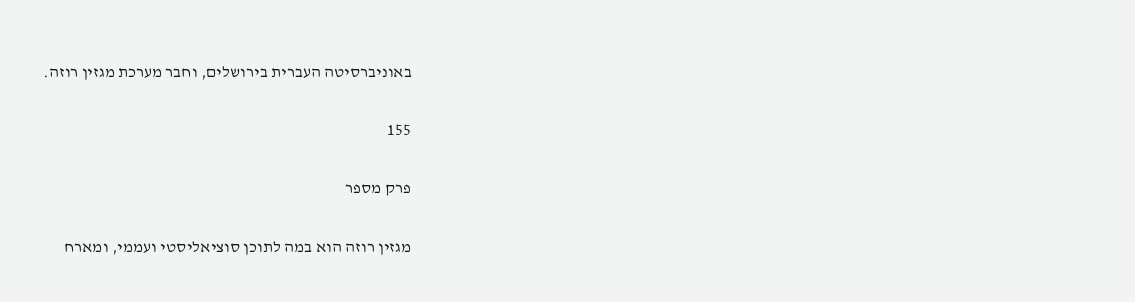באוניברסיטה העברית בירושלים, וחבר מערכת מגזין רוזה.

155

פרק מספר

מגזין רוזה הוא במה לתוכן סוציאליסטי ועממי, ומארח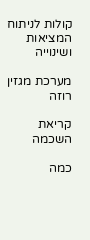קולות לניתוח המציאות ושינוייה

מערכת מגזין רוזה

קריאת השכמה

כמה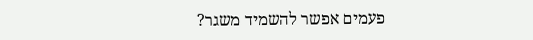פעמים אפשר להשמיד משגר?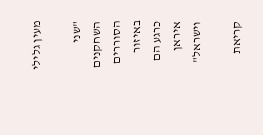מעין גלילי

"שני השחקנים הסוררים באיזור כרגע הם איראן וישראל"

קריאת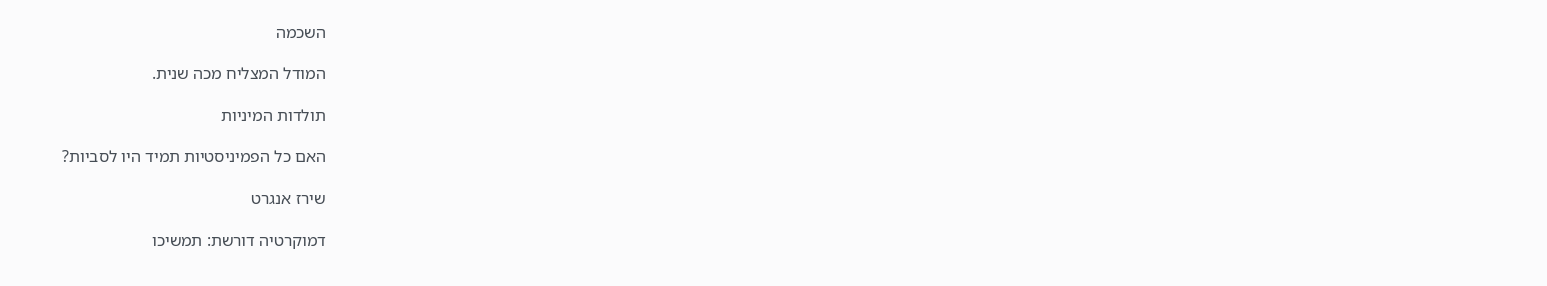השכמה

המודל המצליח מכה שנית.

תולדות המיניות

האם כל הפמיניסטיות תמיד היו לסביות?

שירז אנגרט

דמוקרטיה דורשת: תמשיכו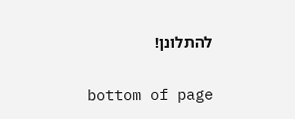להתלונן!

bottom of page